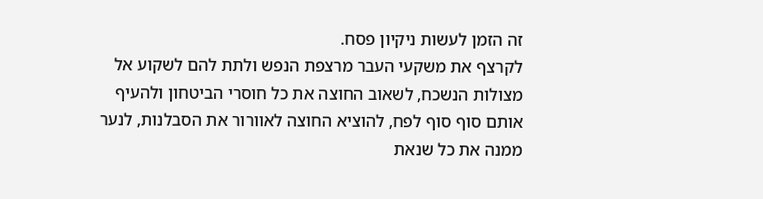זה הזמן לעשות ניקיון פסח.
לקרצף את משקעי העבר מרצפת הנפש ולתת להם לשקוע אל מצולות הנשכח, לשאוב החוצה את כל חוסרי הביטחון ולהעיף אותם סוף סוף לפח, להוציא החוצה לאוורור את הסבלנות, לנער ממנה את כל שנאת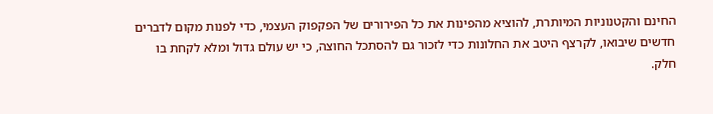החינם והקטנוניות המיותרת, להוציא מהפינות את כל הפירורים של הפקפוק העצמי, כדי לפנות מקום לדברים חדשים שיבואו, לקרצף היטב את החלונות כדי לזכור גם להסתכל החוצה, כי יש עולם גדול ומלא לקחת בו חלק.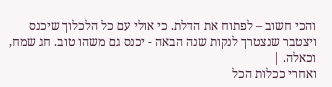והכי חשוב – לפתוח את הדלת. כי אולי עם כל הלכלוך שיכנס ויצטבר שנצטרך לנקות שנה הבאה - יכנס גם משהו טוב. חג שמח, וכאלה. |
ואחרי ככלות הכל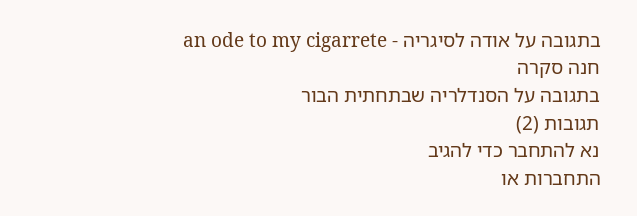בתגובה על אודה לסיגריה - an ode to my cigarrete
חנה סקרה
בתגובה על הסנדלריה שבתחתית הבור
תגובות (2)
נא להתחבר כדי להגיב
התחברות או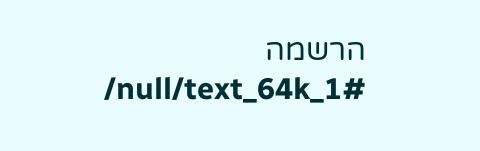הרשמה
/null/text_64k_1#